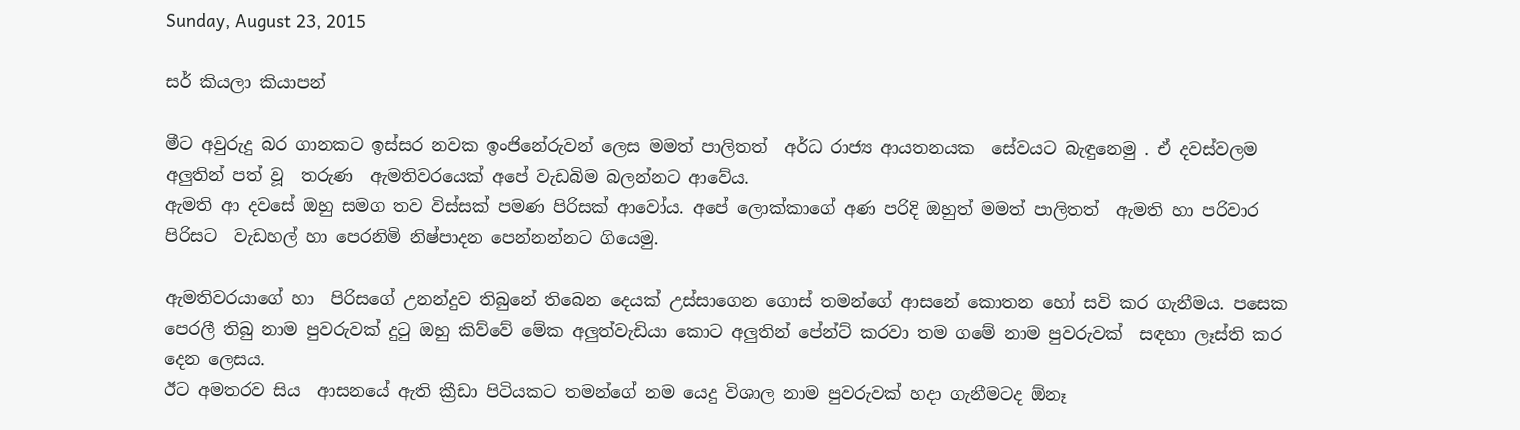Sunday, August 23, 2015

සර් කියලා කියාපන්

මීට අවුරුදු බර ගානකට ඉස්සර නවක ඉංජිනේරුවන් ලෙස මමත් පාලිතත්  අර්ධ රාජ්‍ය ආයතනයක  සේවයට බැඳුනෙමු . ඒ දවස්වලම අලුතින් පත් වූ  තරුණ  ඇමතිවරයෙක් අපේ වැඩබිම බලන්නට ආවේය.
ඇමති ආ දවසේ ඔහු සමග තව විස්සක් පමණ පිරිසක් ආවෝය. අපේ ලොක්කාගේ අණ පරිදි ඔහුත් මමත් පාලිතත්  ඇමති හා පරිවාර පිරිසට  වැඩහල් හා පෙරනිමි නිෂ්පාදන පෙන්නන්නට ගියෙමු.

ඇමතිවරයාගේ හා  පිරිසගේ උනන්දුව තිබුනේ තිබෙන දෙයක් උස්සාගෙන ගොස් තමන්ගේ ආසනේ කොතන හෝ සවි කර ගැනීමය. පසෙක පෙරලී තිබු නාම පුවරුවක් දුටු ඔහු කිව්වේ මේක අලුත්වැඩියා කොට අලුතින් පේන්ට් කරවා තම ගමේ නාම පුවරුවක්  සඳහා ලෑස්ති කර දෙන ලෙසය.
ඊට අමතරව සිය  ආසනයේ ඇති ක්‍රීඩා පිටියකට තමන්ගේ නම යෙදු විශාල නාම පුවරුවක් හදා ගැනීමටද ඕනෑ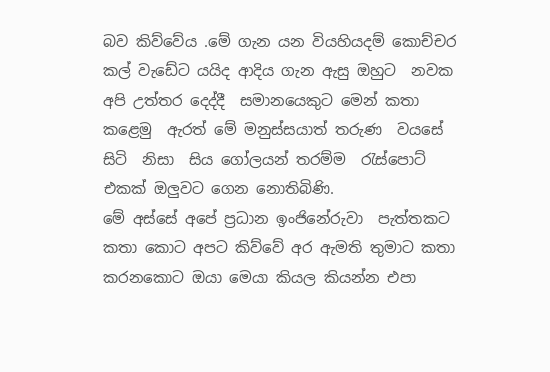බව කිව්වේය .මේ ගැන යන වියහියදම් කොච්චර කල් වැඩේට යයිද ආදිය ගැන ඇසු ඔහුට  නවක අපි උත්තර දෙද්දී  සමානයෙකුට මෙන් කතා කළෙමු  ඇරත් මේ මනුස්සයාත් තරුණ  වයසේ සිටි  නිසා  සිය ගෝලයන් තරම්ම  රැස්පොට් එකක් ඔලුවට ගෙන නොතිබිණි.
මේ අස්සේ අපේ ප්‍රධාන ඉංජිනේරුවා  පැත්තකට කතා කොට අපට කිව්වේ අර ඇමති තුමාට කතා කරනකොට ඔයා මෙයා කියල කියන්න එපා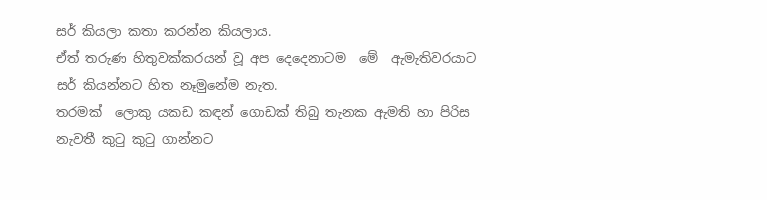සර් කියලා කතා කරන්න කියලාය.
ඒත් තරුණ හිතුවක්කරයන් වූ අප දෙදෙනාටම  මේ  ඇමැතිවරයාට සර් කියන්නට හිත නෑමුනේම නැත.
තරමක්  ලොකු යකඩ කඳන් ගොඩක් තිබු තැනක ඇමති හා පිරිස නැවතී කුටු කුටු ගාන්නට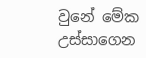වුනේ මේක උස්සාගෙන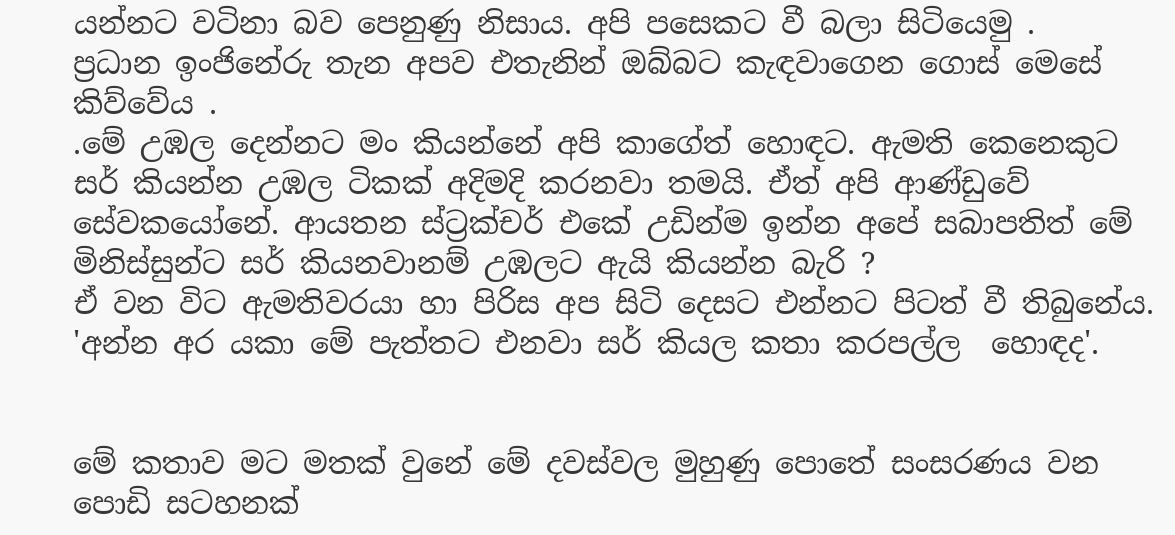යන්නට වටිනා බව පෙනුණු නිසාය. අපි පසෙකට වී බලා සිටියෙමු .
ප්‍රධාන ඉංජිනේරු තැන අපව එතැනින් ඔබ්බට කැඳවාගෙන ගොස් මෙසේ කිව්වේය .
.මේ උඹල දෙන්නට මං කියන්නේ අපි කාගේත් හොඳට. ඇමති කෙනෙකුට සර් කියන්න උඹල ටිකක් අදිමදි කරනවා තමයි. ඒත් අපි ආණ්ඩුවේ  සේවකයෝනේ. ආයතන ස්ට්‍රක්චර් එකේ උඩින්ම ඉන්න අපේ සබාපතිත් මේ මිනිස්සුන්ට සර් කියනවානම් උඹලට ඇයි කියන්න බැරි ?
ඒ වන විට ඇමතිවරයා හා පිරිස අප සිටි දෙසට එන්නට පිටත් වී තිබුනේය.
'අන්න අර යකා මේ පැත්තට එනවා සර් කියල කතා කරපල්ල  හොඳද'.


මේ කතාව මට මතක් වුනේ මේ දවස්වල මුහුණු පොතේ සංසරණය වන පොඩි සටහනක්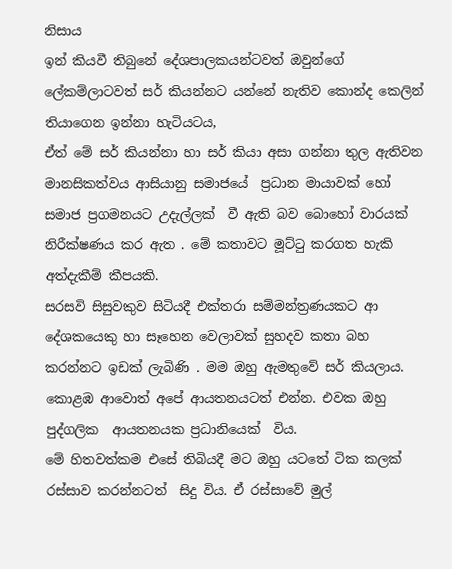නිසාය
ඉන් කියවී තිබුනේ දේශපාලකයන්ටවත් ඔවුන්ගේ ලේකම්ලාටවත් සර් කියන්නට යන්නේ නැතිව කොන්ද කෙලින් තියාගෙන ඉන්නා හැටියටය,
ඒත් මේ සර් කියන්නා හා සර් කියා අසා ගන්නා තුල ඇතිවන මානසිකත්වය ආසියානු සමාජයේ  ප්‍රධාන මායාවක් හෝ සමාජ ප්‍රගමනයට උදැල්ලක්  වී ඇති බව බොහෝ වාරයක් නිරීක්ෂණය කර ඇත . මේ කතාවට මූට්ටු කරගත හැකි අත්දැකීම් කීපයකි.
සරසවි සිසුවකුව සිටියදී එක්තරා සම්මන්ත්‍රණයකට ආ දේශකයෙකු හා සෑහෙන වෙලාවක් සුහදව කතා බහ කරන්නට ඉඩක් ලැබිණි . මම ඔහු ඇමතුවේ සර් කියලාය. කොළඹ ආවොත් අපේ ආයතනයටත් එන්න. එවක ඔහු පුද්ගලික  ආයතනයක ප්‍රධානියෙක්  විය.
මේ හිතවත්කම එසේ තිබියදී මට ඔහු යටතේ ටික කලක් රස්සාව කරන්නටත්  සිදු විය. ඒ රස්සාවේ මුල්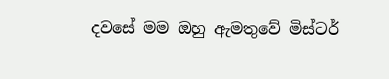දවසේ මම ඔහු ඇමතුවේ මිස්ටර්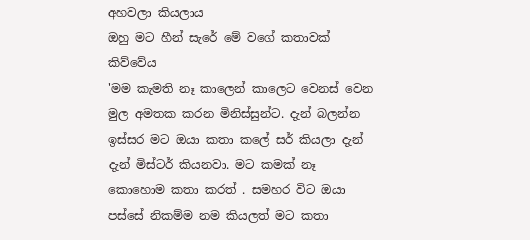අහවලා කියලාය
ඔහු මට හීන් සැරේ මේ වගේ කතාවක් කිව්වේය
'මම කැමති නෑ කාලෙන් කාලෙට වෙනස් වෙන මුල අමතක කරන මිනිස්සුන්ට. දැන් බලන්න ඉස්සර මට ඔයා කතා කලේ සර් කියලා දැන් දැන් මිස්ටර් කියනවා. මට කමක් නෑ කොහොම කතා කරත් . සමහර විට ඔයා පස්සේ නිකම්ම නම කියලත් මට කතා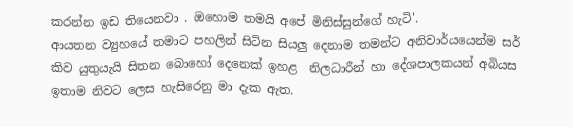කරන්න ඉඩ තියෙනවා . ඔහොම තමයි අපේ මිනිස්සුන්ගේ හැටි'.
ආයතන ව්‍යුහයේ තමාට පහලින් සිටින සියලු දෙනාම තමන්ට අනිවාර්යයෙන්ම සර් කිව යුතුයැයි සිතන බොහෝ දෙනෙක් ඉහළ  නිලධාරීන් හා දේශපාලකයන් අබියස ඉතාම නිවට ලෙස හැසිරෙනු මා දැක ඇත.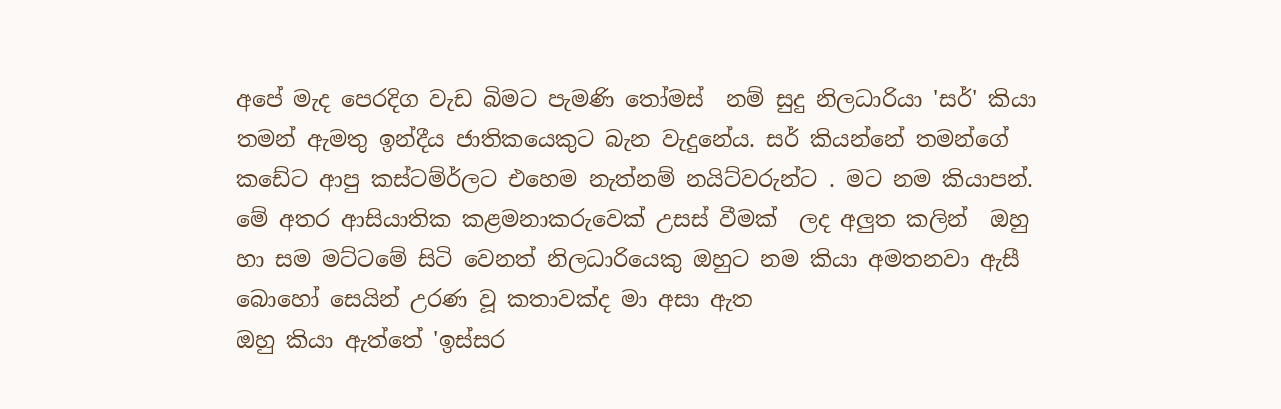අපේ මැද පෙරදිග වැඩ බිමට පැමණි තෝමස්  නම් සුදු නිලධාරියා 'සර්' කියා තමන් ඇමතු ඉන්දීය ජාතිකයෙකුට බැන වැදුනේය. සර් කියන්නේ තමන්ගේ කඩේට ආපු කස්ටම්ර්ලට එහෙම නැත්නම් නයිට්වරුන්ට . මට නම කියාපන්.
මේ අතර ආසියාතික කළමනාකරුවෙක් උසස් වීමක්  ලද අලුත කලින්  ඔහු හා සම මට්ටමේ සිටි වෙනත් නිලධාරියෙකු ඔහුට නම කියා අමතනවා ඇසී බොහෝ සෙයින් උරණ වූ කතාවක්ද මා අසා ඇත
ඔහු කියා ඇත්තේ 'ඉස්සර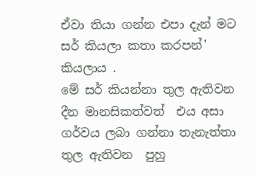ඒවා තියා ගන්න එපා දැන් මට සර් කියලා කතා කරපන්' කියලාය .
මේ සර් කියන්නා තුල ඇතිවන  දීන මානසිකත්වත්  එය අසා ගර්වය ලබා ගන්නා තැනැත්තා තුල ඇතිවන  පුහු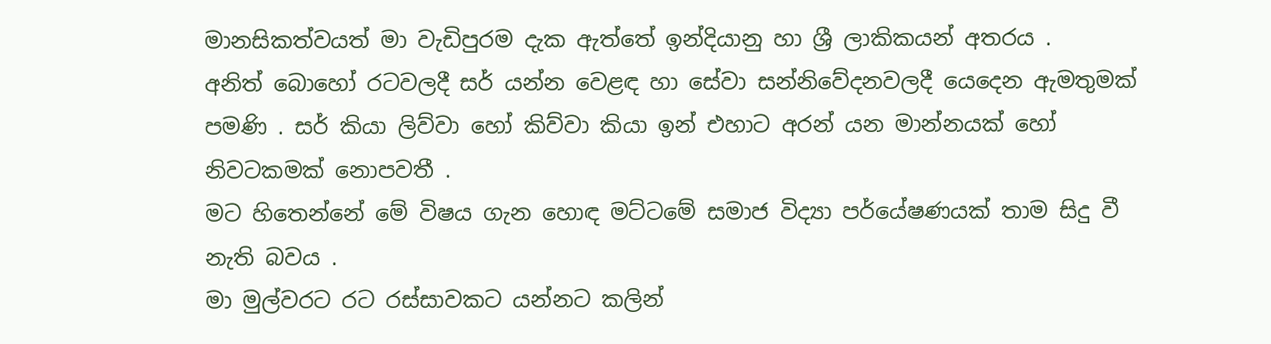මානසිකත්වයත් මා වැඩිපුරම දැක ඇත්තේ ඉන්දියානු හා ශ්‍රී ලාකිකයන් අතරය .
අනිත් බොහෝ රටවලදී සර් යන්න වෙළඳ හා සේවා සන්නිවේදනවලදී යෙදෙන ඇමතුමක් පමණි . සර් කියා ලිව්වා හෝ කිව්වා කියා ඉන් එහාට අරන් යන මාන්නයක් හෝ නිවටකමක් නොපවතී .
මට හිතෙන්නේ මේ විෂය ගැන හොඳ මට්ටමේ සමාජ විද්‍යා පර්යේෂණයක් තාම සිදු වී නැති බවය .
මා මුල්වරට රට රස්සාවකට යන්නට කලින්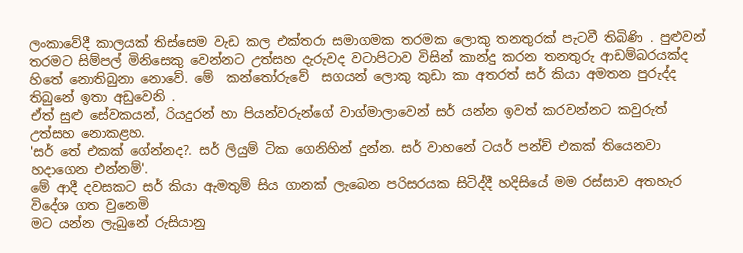ලංකාවේදී කාලයක් තිස්සෙම වැඩ කල එක්තරා සමාගමක තරමක ලොකු තනතුරක් පැටවී තිබිණි . පුළුවන් තරමට සිම්පල් මිනිසෙකු වෙන්නට උත්සහ දැරුවද වටාපිටාව විසින් කාන්දු කරන තනතුරු ආඩම්බරයක්ද හිතේ නොතිබුනා නොවේ. මේ  කන්තෝරුවේ  සගයන් ලොකු කුඩා කා අතරත් සර් කියා අමතන පුරුද්ද තිබුනේ ඉතා අඩුවෙනි .
ඒත් සුළු සේවකයන්, රියදුරන් හා පියන්වරුන්ගේ වාග්මාලාවෙන් සර් යන්න ඉවත් කරවන්නට කවුරුත් උත්සහ නොකළහ.
'සර් තේ එකක් ගේන්නද?. සර් ලියුම් ටික ගෙනිහින් දුන්න. සර් වාහනේ ටයර් පන්ච් එකක් තියෙනවා හදාගෙන එන්නම්'.
මේ ආදී දවසකට සර් කියා ඇමතුම් සිය ගානක් ලැබෙන පරිසරයක සිටිද්දී හදිසියේ මම රස්සාව අතහැර විදේශ ගත වුනෙමි
මට යන්න ලැබුනේ රුසියානු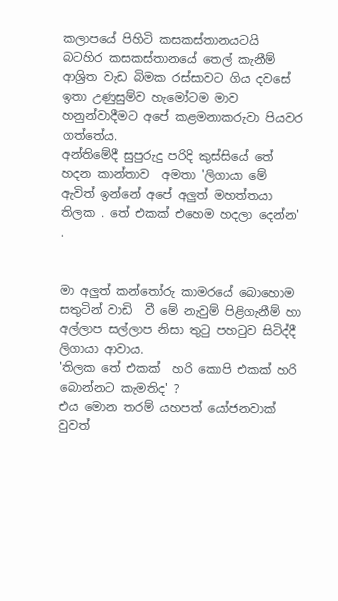කලාපයේ පිහිටි කසකස්තානයටයි
බටහිර කසකස්තානයේ තෙල් කැනීම් ආශ්‍රිත වැඩ බිමක රස්සාවට ගිය දවසේ ඉතා උණුසුම්ව හැමෝටම මාව හනුන්වාදීමට අපේ කළමනාකරුවා පියවර ගත්තේය.
අන්තිමේදී සුපුරුදු පරිදි කුස්සියේ තේ හදන කාන්තාව  අමතා 'ලිගායා මේ ඇවිත් ඉන්නේ අපේ අලුත් මහත්තයා තිලක . තේ එකක් එහෙම හදලා දෙන්න' .


මා අලුත් කන්තෝරු කාමරයේ බොහොම සතුටින් වාඩි  වී මේ නැවුම් පිළිගැනීම් හා අල්ලාප සල්ලාප නිසා තුටු පහටුව සිටිද්දී  ලිගායා ආවාය.
'තිලක තේ එකක්  හරි කොපි එකක් හරි බොන්නට කැමතිද' ?
එය මොන තරම් යහපත් යෝජනවාක් වුවත්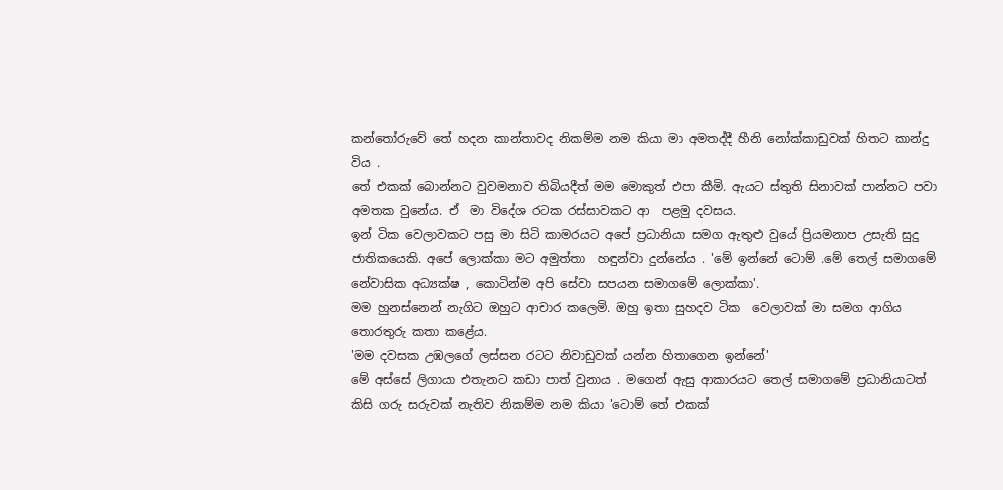කන්තෝරුවේ තේ හදන කාන්තාවද නිකම්ම නම කියා මා අමතද්දී හීනි නෝක්කාඩුවක් හිතට කාන්දු විය .
තේ එකක් බොන්නට වුවමනාව තිබියදීත් මම මොකුත් එපා කීමි. ඇයට ස්තුති සිනාවක් පාන්නට පවා අමතක වුනේය. ඒ  මා විදේශ රටක රස්සාවකට ආ  පළමු දවසය.
ඉන් ටික වෙලාවකට පසු මා සිටි කාමරයට අපේ ප්‍රධානියා සමග ඇතුළු වුයේ ප්‍රියමනාප උසැති සුදු ජාතිකයෙකි. අපේ ලොක්කා මට අමුත්තා  හඳුන්වා දුන්නේය . 'මේ ඉන්නේ ටොම් .මේ තෙල් සමාගමේ නේවාසික අධ්‍යක්ෂ , කොටින්ම අපි සේවා සපයන සමාගමේ ලොක්කා'.
මම හුනස්නෙන් නැගිට ඔහුට ආචාර කලෙමි. ඔහු ඉතා සුහදව ටික  වෙලාවක් මා සමග ආගිය තොරතුරු කතා කළේය.
'මම දවසක උඹලගේ ලස්සන රටට නිවාඩුවක් යන්න හිතාගෙන ඉන්නේ'
මේ අස්සේ ලිගායා එතැනට කඩා පාත් වුනාය . මගෙන් ඇසු ආකාරයට තෙල් සමාගමේ ප්‍රධානියාටත් කිසි ගරු සරුවක් නැතිව නිකම්ම නම කියා 'ටොම් තේ එකක්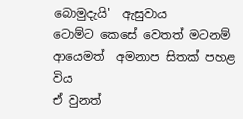බොමුදැයි'  ඇසුවාය
ටොම්ට කෙසේ වෙතත් මටනම් ආයෙමත්  අමනාප සිතක් පහළ විය
ඒ වුනත්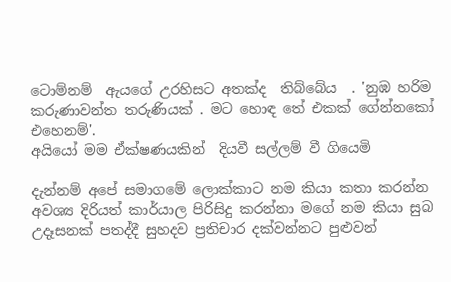ටොම්නම්  ඇයගේ උරහිසට අතක්ද  තිබ්බේය  . 'නුඹ හරිම කරුණාවන්ත තරුණියක් . මට හොඳ තේ එකක් ගේන්නකෝ එහෙනම්'.
අයියෝ මම ඒක්ෂණයකින්  දියවී සල්ලම් වී ගියෙමි

දැන්නම් අපේ සමාගමේ ලොක්කාට නම කියා කතා කරන්න අවශ්‍ය දිරියත් කාර්යාල පිරිසිදු කරන්නා මගේ නම කියා සුබ උදෑසනක් පතද්දී සුහදව ප්‍රතිචාර දක්වන්නට පුළුවන්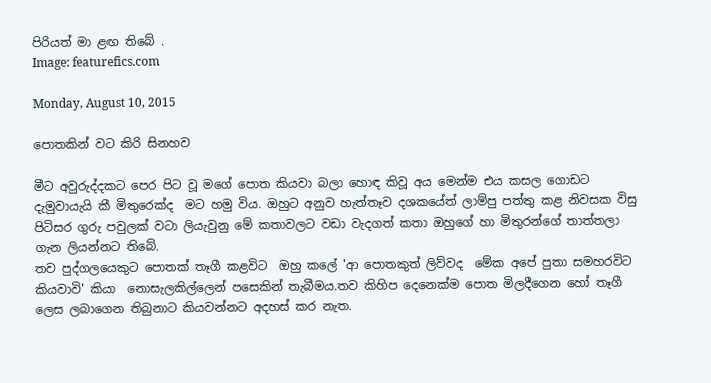පිරියත් මා ළඟ තිබේ .
Image: featurefics.com

Monday, August 10, 2015

පොතකින් වට කිරි සිනහව

මීට අවුරුද්දකට පෙර පිට වූ මගේ පොත කියවා බලා හොඳ කිවූ අය මෙන්ම එය කසල ගොඩට දැමුවායැයි කී මිතුරෙක්ද  මට හමු විය. ඔහුට අනුව හැත්තෑව දශකයේත් ලාම්පු පත්තු කළ නිවසක විසු පිටිසර ගුරු පවුලක් වටා ලියැවුනු මේ කතාවලට වඩා වැදගත් කතා ඔහුගේ හා මිතුරන්ගේ තාත්තලා ගැන ලියන්නට තිබේ.
තව පුද්ගලයෙකුට පොතක් තෑගී කළවිට  ඔහු කලේ 'ආ පොතකුත් ලිව්වද  මේක අපේ පුතා සමහරවිට කියවාවි' කියා  නොසැලකිල්ලෙන් පසෙකින් තැබීමය.තව කිහිප දෙනෙක්ම පොත මිලදීගෙන හෝ තෑගී ලෙස ලබාගෙන තිබුනාට කියවන්නට අදහස් කර නැත.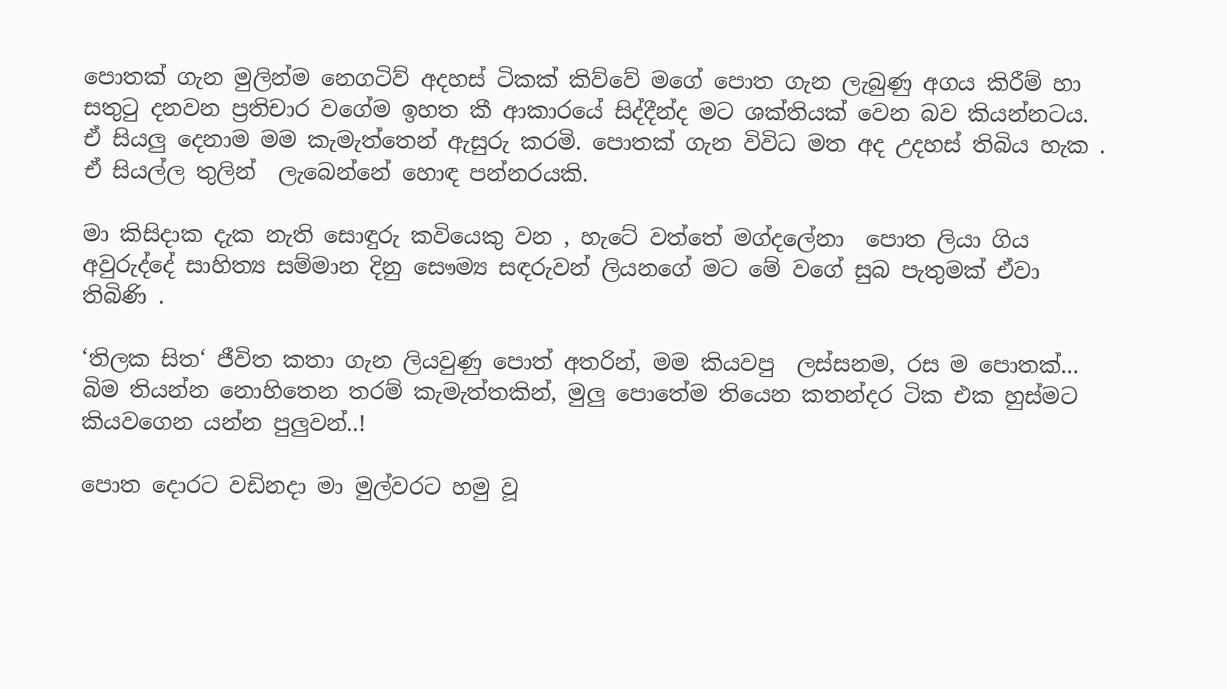පොතක් ගැන මුලින්ම නෙගටිව් අදහස් ටිකක් කිව්වේ මගේ පොත ගැන ලැබුණු අගය කිරීම් හා සතුටු දනවන ප්‍රතිචාර වගේම ඉහත කී ආකාරයේ සිද්දීන්ද මට ශක්තියක් වෙන බව කියන්නටය. ඒ සියලු දෙනාම මම කැමැත්තෙන් ඇසුරු කරමි. පොතක් ගැන විවිධ මත අද උදහස් තිබිය හැක . ඒ සියල්ල තුලින්  ලැබෙන්නේ හොඳ පන්නරයකි.

මා කිසිදාක දැක නැති සොඳුරු කවියෙකු වන , හැටේ වත්තේ මග්දලේනා  පොත ලියා ගිය අවුරුද්දේ සාහිත්‍ය සම්මාන දිනු සෞම්‍ය සඳරුවන් ලියනගේ මට මේ වගේ සුබ පැතුමක් ඒවා තිබිණි .

‘තිලක සිත‘ ජීවිත කතා ගැන ලියවුණු පොත් අතරින්, මම කියවපු  ලස්සනම, රස ම පොතක්... බිම තියන්න නොහිතෙන තරම් කැමැත්තකින්, මුලු පොතේම තියෙන කතන්දර ටික එක හුස්මට කියවගෙන යන්න පුලුවන්..!

පොත දොරට වඩිනදා මා මුල්වරට හමු වූ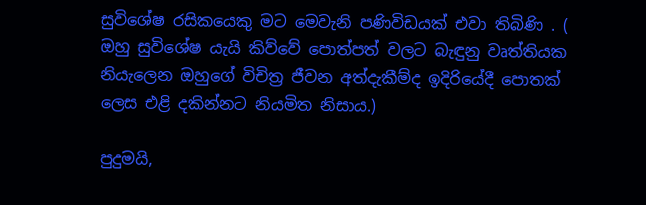සුවිශේෂ රසිකයෙකු මට මෙවැනි පණිවිඩයක් එවා තිබිණි . ( ඔහු සුවිශේෂ යැයි කිව්වේ පොත්පත් වලට බැඳුනු වෘත්තියක නියැලෙන ඔහුගේ විචිත්‍ර ජීවන අත්දැකීම්ද ඉදිරියේදී පොතක් ලෙස එළි දකින්නට නියමිත නිසාය.)

පුදුමයි,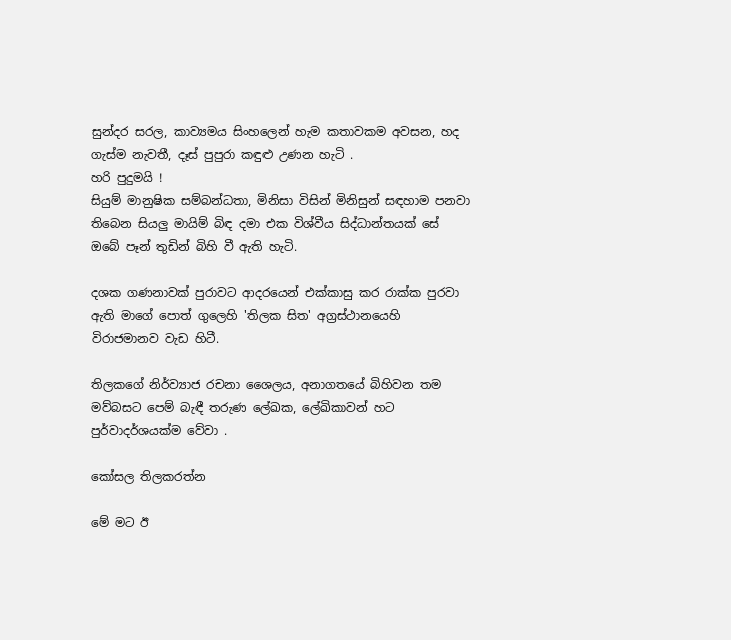සුන්දර සරල, කාව්‍යමය සිංහලෙන් හැම කතාවකම අවසන, හද ගැස්ම නැවතී, දෑස් පුපුරා කඳුළු උණන හැටි .
හරි පුදුමයි !
සියුම් මානුෂික සම්බන්ධතා, මිනිසා විසින් මිනිසුන් සඳහාම පනවා තිබෙන සියලු මායිම් බිඳ දමා එක විශ්වීය සිද්ධාන්තයක් සේ ඔබේ පෑන් තුඩින් බිහි වී ඇති හැටි.

දශක ගණනාවක් පුරාවට ආදරයෙන් එක්කාසු කර රාක්ක පුරවා ඇති මාගේ පොත් ගුලෙහි 'තිලක සිත' අග්‍රස්ථානයෙහි විරාජමානව වැඩ හිටී.

තිලකගේ නිර්ව්‍යාජ රචනා ශෛලය, අනාගතයේ බිහිවන තම මව්බසට පෙම් බැඳී තරුණ ලේඛක, ලේඛිකාවන් හට පුර්වාදර්ශයක්ම වේවා .

කෝසල තිලකරත්න

මේ මට ඊ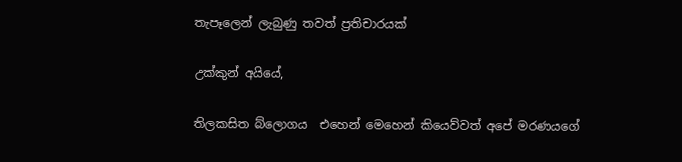තැපෑලෙන් ලැබුණු තවත් ප්‍රතිචාරයක්

උක්කුන් අයියේ,

තිලකසිත බ්ලොගය  එහෙන් මෙහෙන් කියෙව්වත් අපේ මරණයගේ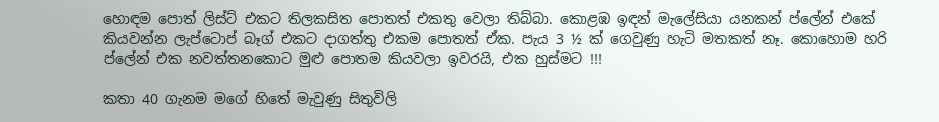හොඳම පොත් ලිස්ට් එකට තිලකසිත පොතත් එකතු වෙලා තිබ්බා. කොළඹ ඉඳන් මැලේසියා යනකන් ප්ලේන් එකේ කියවන්න ලැප්ටොප් බෑග් එකට දාගත්තු එකම පොතත් ඒක. පැය 3 ½ ක් ගෙවුණු හැටි මතකත් නෑ. කොහොම හරි ප්ලේන් එක නවත්තනකොට මුළු පොතම කියවලා ඉවරයි, එක හුස්මට !!!

කතා 40 ගැනම මගේ හිතේ මැවුණු සිතුවිලි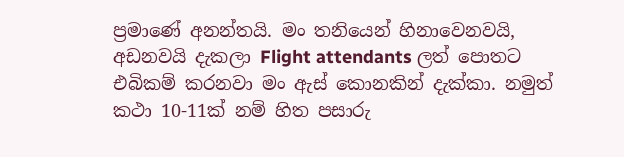ප්‍රමාණේ අනන්තයි. මං තනියෙන් හිනාවෙනවයි, අඩනවයි දැකලා Flight attendants ලත් පොතට එබිකම් කරනවා මං ඇස් කොනකින් දැක්කා. නමුත් කථා 10-11ක් නම් හිත පසාරු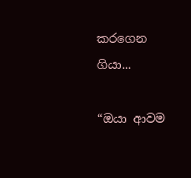කරගෙන ගියා...

“ඔයා ආවම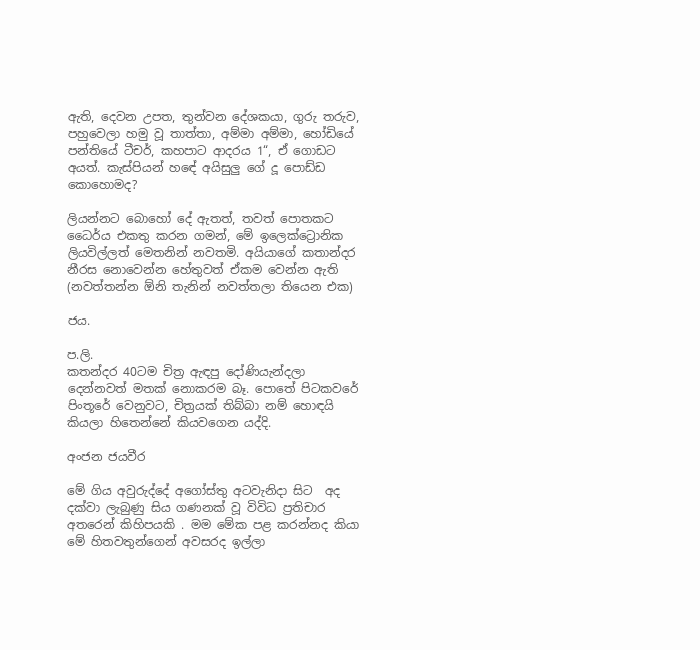ඇති, දෙවන උපත, තුන්වන දේශකයා, ගුරු තරුව, පහුවෙලා හමු වූ තාත්තා, අම්මා අම්මා, හෝඩියේ පන්තියේ ටීචර්, කහපාට ආදරය 1“, ඒ ගොඩට අයත්. කැස්පියන් හඳේ අයිසුලු ගේ දූ පොඩ්ඩ කොහොමද?

ලියන්නට බොහෝ දේ ඇතත්, තවත් පොතකට ධෛර්ය එකතු කරන ගමන්, මේ ඉලෙක්ට්‍රොනික ලියවිල්ලත් මෙතනින් නවතමි. අයියාගේ කතාන්දර නීරස නොවෙන්න හේතුවත් ඒකම වෙන්න ඇති (නවත්තන්න ඕනි තැනින් නවත්තලා තියෙන එක)

ජය.

ප.ලි.
කතන්දර 40ටම චිත්‍ර ඇඳපු දෝණියැන්දලා දෙන්නවත් මතක් නොකරම බෑ. පොතේ පිටකවරේ පිංතූරේ වෙනුවට, චිත්‍රයක් තිබ්බා නම් හොඳයි කියලා හිතෙන්නේ කියවගෙන යද්දි.

අංජන ජයවීර

මේ ගිය අවුරුද්දේ අගෝස්තු අටවැනිදා සිට  අද දක්වා ලැබුණු සිය ගණනක් වූ විවිධ ප්‍රතිචාර අතරෙන් කිහිපයකි . මම මේක පළ කරන්නද කියා මේ හිතවතුන්ගෙන් අවසරද ඉල්ලා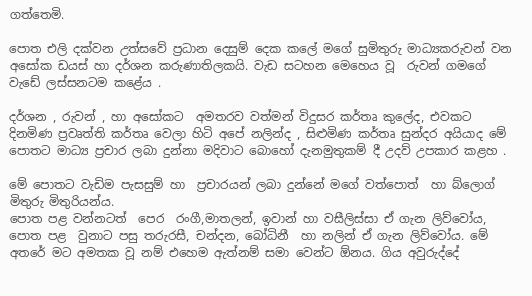ගත්තෙමි.

පොත එලි දක්වන උත්සවේ ප්‍රධාන දෙසුම් දෙක කලේ මගේ සුමිතුරු මාධ්‍යකරුවන් වන අසෝක ඩයස් හා දර්ශන කරුණාතිලකයි. වැඩ සටහන මෙහෙය වූ  රුවන් ගමගේ වැඩේ ලස්සනටම කළේය .

දර්ශන , රුවන් , හා අසෝකට  අමතරව වත්මන් විදුසර කර්තෘ කුලේද, එවකට දිනමිණ ප්‍රවෘත්ති කර්තෘ වෙලා හිටි අපේ නලින්ද , සිළුමිණ කර්තෘ සුන්දර අයියාද මේ පොතට මාධ්‍ය ප්‍රචාර ලබා දුන්නා මදිවාට බොහෝ දැනමුතුකම් දී උදව් උපකාර කළහ .

මේ පොතට වැඩිම පැසසුම් හා  ප්‍රචාරයන් ලබා දුන්නේ මගේ වත්පොත්  හා බ්ලොග් මිතුරු මිතුරියන්ය.
පොත පළ වන්නටත්  පෙර  රංගී,මාතලන්, ඉවාන් හා වසීලිස්සා ඒ ගැන ලිව්වෝය,
පොත පළ  වුනාට පසු තරුරසී, චන්දන, බෝධිනී  හා නලින් ඒ ගැන ලිව්වෝය. මේ අතරේ මට අමතක වූ නම් එහෙම ඇත්නම් සමා වෙන්ට ඕනය. ගිය අවුරුද්දේ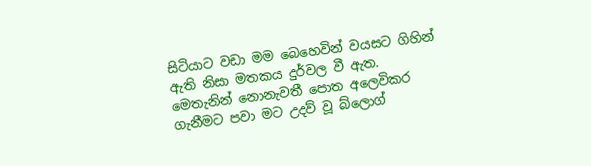සිටියාට වඩා මම බෙහෙවින් වයසට ගිහින් ඇති නිසා මතකය දුර්වල වී ඇත.
මෙතැනින් නොනැවතී පොත අලෙවිකර ගැනීමට පවා මට උදව් වූ බ්ලොග්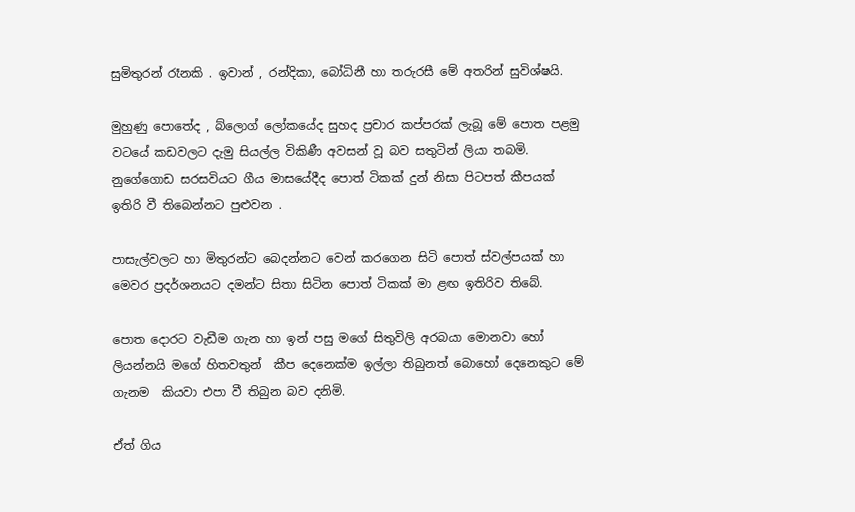සුමිතුරන් රෑනකි . ඉවාන් , රන්දිකා, බෝධිනී හා තරුරසී මේ අතරින් සුවිශ්ෂයි.

මුහුණු පොතේද , බ්ලොග් ලෝකයේද සුහද ප්‍රචාර කප්පරක් ලැබූ මේ පොත පළමු වටයේ කඩවලට දැමු සියල්ල විකිණී අවසන් වූ බව සතුටින් ලියා තබමි. නුගේගොඩ සරසවියට ගීය මාසයේදීද පොත් ටිකක් දුන් නිසා පිටපත් කීපයක් ඉතිරි වී තිබෙන්නට පුළුවන .

පාසැල්වලට හා මිතුරන්ට බෙදන්නට වෙන් කරගෙන සිටි පොත් ස්වල්පයක් හා මෙවර ප්‍රදර්ශනයට දමන්ට සිතා සිටින පොත් ටිකක් මා ළඟ ඉතිරිව තිබේ.

පොත දොරට වැඩීම ගැන හා ඉන් පසු මගේ සිතුවිලි අරබයා මොනවා හෝ ලියන්නයි මගේ හිතවතුන්  කීප දෙනෙක්ම ඉල්ලා තිබුනත් බොහෝ දෙනෙකුට මේ ගැනම  කියවා එපා වී තිබුන බව දනිමි.

ඒත් ගිය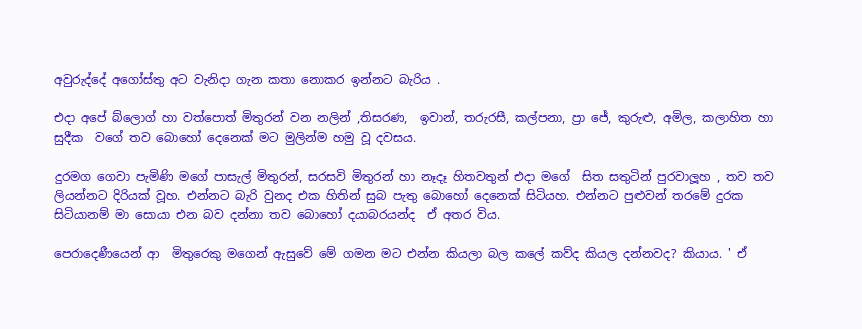අවුරුද්දේ අගෝස්තු අට වැනිදා ගැන කතා නොකර ඉන්නට බැරිය .

එදා අපේ බ්ලොග් හා වත්පොත් මිතුරන් වන නලින් ,තිසරණ,  ඉවාන්, තරුරසී, කල්පනා, ප්‍රා ජේ, කුරුළු, අමිල, කලාහිත හා සුදීක  වගේ තව බොහෝ දෙනෙක් මට මුලින්ම හමු වූ දවසය.

දුරමග ගෙවා පැමිණි මගේ පාසැල් මිතුරන්, සරසවි මිතුරන් හා නෑදෑ හිතවතුන් එදා මගේ  සිත සතුටින් පුරවාලූහ , තව තව ලියන්නට දිරියක් වූහ. එන්නට බැරි වුනද එක හිතින් සුබ පැතු බොහෝ දෙනෙක් සිටියහ. එන්නට පුළුවන් තරමේ දුරක සිටියානම් මා සොයා එන බව දන්නා තව බොහෝ දයාබරයන්ද  ඒ අතර විය.

පෙරාදෙණීයෙන් ආ  මිතුරෙකු මගෙන් ඇසුවේ මේ ගමන මට එන්න කියලා බල කලේ කව්ද කියල දන්නවද? කියාය. ' ඒ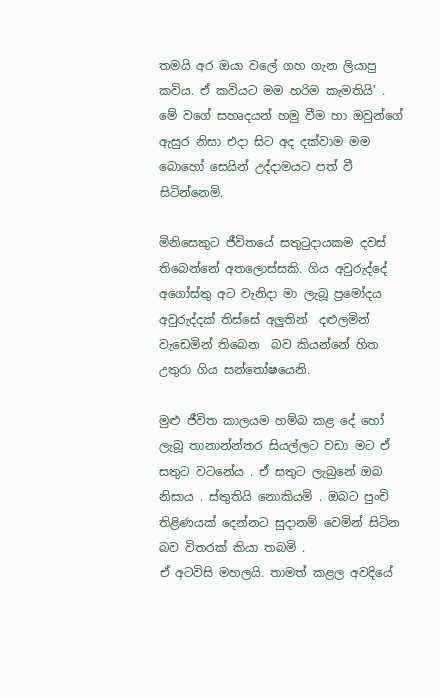තමයි අර ඔයා වලේ ගහ ගැන ලියාපු කවිය. ඒ කවියට මම හරිම කැමතියි' .
මේ වගේ සහෘදයන් හමු වීම හා ඔවුන්ගේ ඇසුර නිසා එදා සිට අද දක්වාම මම බොහෝ සෙයින් උද්දාමයට පත් වී සිටින්නෙමි.

මිනිසෙකුට ජීවිතයේ සතුටුදායකම දවස් තිබෙන්නේ අතලොස්සකි. ගිය අවුරුද්දේ අගෝස්තු අට වැනිදා මා ලැබූ ප්‍රමෝදය අවුරුද්දක් තිස්සේ අලුතින්  දළුලමින් වැඩෙමින් තිබෙන  බව කියන්නේ හිත උතුරා ගිය සන්තෝෂයෙනි.

මුළු ජීවිත කාලයම හම්බ කළ දේ හෝ ලැබූ තානාන්න්තර සියල්ලට වඩා මට ඒ සතුට වටනේය . ඒ සතුට ලැබුනේ ඔබ නිසාය . ස්තුතියි නොකියමි . ඔබට පුංචි තිළිණයක් දෙන්නට සුදානම් වෙමින් සිටින බව විතරක් කියා තබමි .
ඒ අටවිසි මහලයි. තාමත් කළල අවදියේ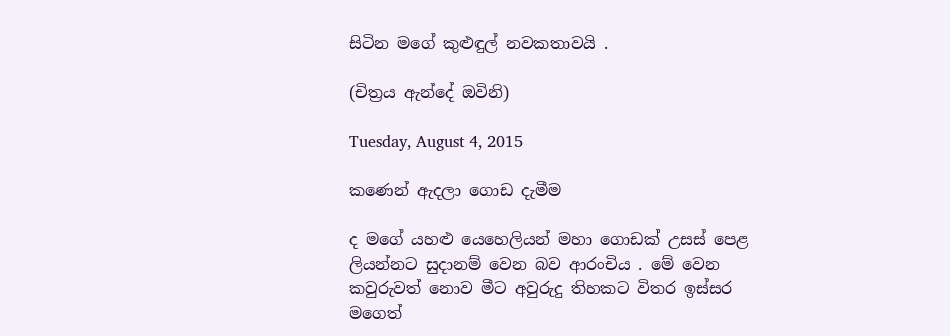සිටින මගේ කුළුඳුල් නවකතාවයි .

(චිත්‍රය ඇන්දේ ඔවිනි)

Tuesday, August 4, 2015

කණෙන් ඇදලා ගොඩ දැමීම

ද මගේ යහළු යෙහෙලියන් මහා ගොඩක් උසස් පෙළ ලියන්නට සුදානම් වෙන බව ආරංචිය . මේ වෙන කවුරුවත් නොව මීට අවුරුදු තිහකට විතර ඉස්සර මගෙත්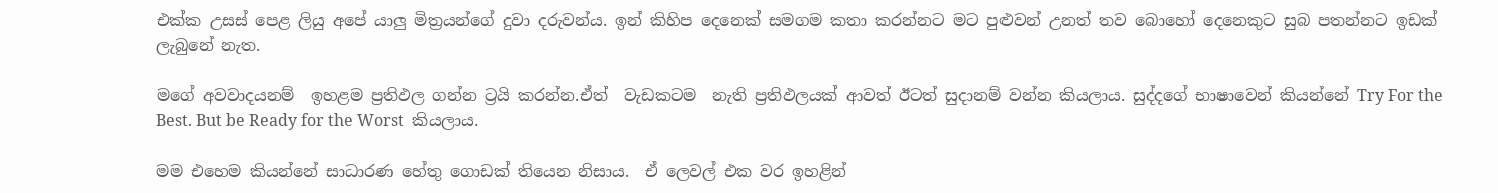එක්ක උසස් පෙළ ලියු අපේ යාලු මිත්‍රයන්ගේ දුවා දරුවන්ය. ඉන් කිහිප දෙනෙක් සමගම කතා කරන්නට මට පුළුවන් උනත් තව බොහෝ දෙනෙකුට සුබ පතන්නට ඉඩක් ලැබුනේ නැත.

මගේ අවවාදයනම්  ඉහළම ප්‍රතිඵල ගන්න ට්‍රයි කරන්න.ඒත්  වැඩකටම  නැති ප්‍රතිඵලයක් ආවත් ඊටත් සුදානම් වන්න කියලාය. සුද්දගේ භාෂාවෙන් කියන්නේ Try For the Best. But be Ready for the Worst  කියලාය.

මම එහෙම කියන්නේ සාධාරණ හේතු ගොඩක් තියෙන නිසාය.  ඒ ලෙවල් එක වර ඉහළින්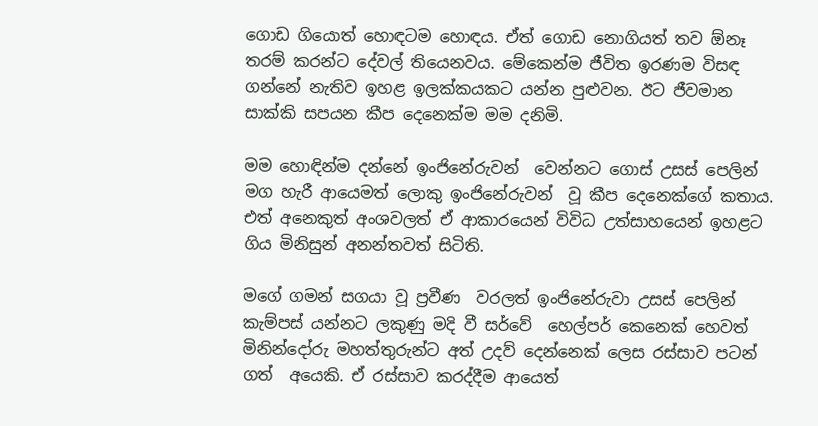ගොඩ ගියොත් හොඳටම හොඳය. ඒත් ගොඩ නොගියත් තව ඕනෑ තරම් කරන්ට දේවල් තියෙනවය. මේකෙන්ම ජීවිත ඉරණම විසඳ ගන්නේ නැතිව ඉහළ ඉලක්කයකට යන්න පුළුවන. ඊට ජීවමාන සාක්කි සපයන කීප දෙනෙක්ම මම දනිමි.

මම හොඳින්ම දන්නේ ඉංජිනේරුවන්  වෙන්නට ගොස් උසස් පෙලින් මග හැරී ආයෙමත් ලොකු ඉංජිනේරුවන්  වූ කීප දෙනෙක්ගේ කතාය. එත් අනෙකුත් අංශවලත් ඒ ආකාරයෙන් විවිධ උත්සාහයෙන් ඉහළට ගිය මිනිසුන් අනන්තවත් සිටිති.

මගේ ගමන් සගයා වූ ප්‍රවීණ  වරලත් ඉංජිනේරුවා උසස් පෙලින් කැම්පස් යන්නට ලකුණු මදි වී සර්වේ  හෙල්පර් කෙනෙක් හෙවත් මිනින්දෝරු මහත්තුරුන්ට අත් උදව් දෙන්නෙක් ලෙස රස්සාව පටන් ගත්  අයෙකි. ඒ රස්සාව කරද්දීම ආයෙත්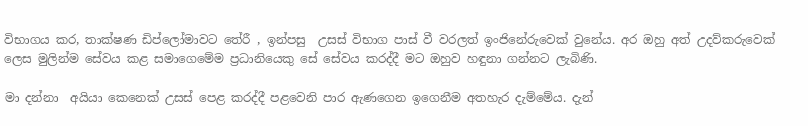විභාගය කර, තාක්ෂණ ඩිප්ලෝමාවට තේරී , ඉන්පසු  උසස් විභාග පාස් වී වරලත් ඉංජිනේරුවෙක් වුනේය. අර ඔහු අත් උදව්කරුවෙක් ලෙස මුලින්ම සේවය කළ සමාගෙමේම ප්‍රධානියෙකු සේ සේවය කරද්දී මට ඔහුව හඳුනා ගන්නට ලැබිණි.

මා දන්නා  අයියා කෙනෙක් උසස් පෙළ කරද්දී පළවෙනි පාර ඇණගෙන ඉගෙනීම අතහැර දැම්මේය. දැන්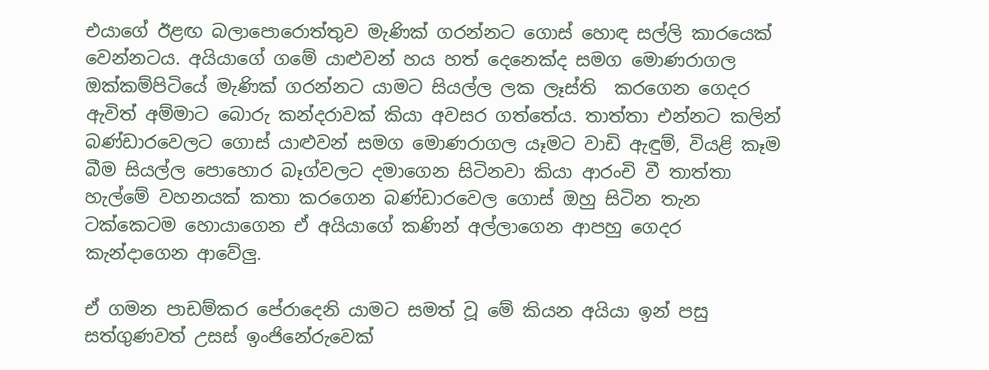එයාගේ ඊළඟ බලාපොරොත්තුව මැණික් ගරන්නට ගොස් හොඳ සල්ලි කාරයෙක් වෙන්නටය. අයියාගේ ගමේ යාළුවන් හය හත් දෙනෙක්ද සමග මොණරාගල ඔක්කම්පිටියේ මැණික් ගරන්නට යාමට සියල්ල ලක ලෑස්ති  කරගෙන ගෙදර ඇවිත් අම්මාට බොරු කන්දරාවක් කියා අවසර ගත්තේය. තාත්තා එන්නට කලින් බණ්ඩාරවෙලට ගොස් යාළුවන් සමග මොණරාගල යෑමට වාඩි ඇඳුම්, වියළි කෑම බීම සියල්ල පොහොර බෑග්වලට දමාගෙන සිටිනවා කියා ආරංචි වී තාත්තා හැල්මේ වහනයක් කතා කරගෙන බණ්ඩාරවෙල ගොස් ඔහු සිටින තැන ටක්කෙටම හොයාගෙන ඒ අයියාගේ කණින් අල්ලාගෙන ආපහු ගෙදර කැන්දාගෙන ආවේලු.

ඒ ගමන පාඩම්කර පේරාදෙනි යාමට සමත් වූ මේ කියන අයියා ඉන් පසු සත්ගුණවත් උසස් ඉංජිනේරුවෙක්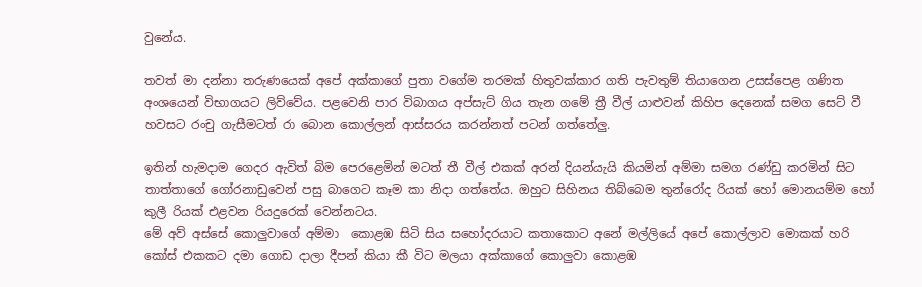වුනේය.

තවත් මා දන්නා තරුණයෙක් අපේ අක්කාගේ පුතා වගේම තරමක් හිතුවක්කාර ගති පැවතුම් තියාගෙන උසස්පෙළ ගණිත අංශයෙන් විභාගයට ලිව්වේය. පළවෙනි පාර විබාගය අප්සැට් ගිය තැන ගමේ ත්‍රී වීල් යාළුවන් කිහිප දෙනෙක් සමග සෙට් වී හවසට රංචු ගැසීමටත් රා බොන කොල්ලන් ආස්සරය කරන්නත් පටන් ගත්තේලු.

ඉතින් හැමදාම ගෙදර ඇවිත් බිම පෙරළෙමින් මටත් තී වීල් එකක් අරන් දියන්යැයි කියමින් අම්මා සමග රණ්ඩු කරමින් සිට තාත්තාගේ ගෝරනාඩුවෙන් පසු බාගෙට කෑම කා නිදා ගත්තේය. ඔහුට සිහිනය තිබ්බෙම තුන්රෝද රියක් හෝ මොනයම්ම හෝ කුලී රියක් එළවන රියදුරෙක් වෙන්නටය.
මේ අව් අස්සේ කොලුවාගේ අම්මා  කොළඹ සිටි සිය සහෝදරයාට කතාකොට අනේ මල්ලියේ අපේ කොල්ලාව මොකක් හරි කෝස් එකකට දමා ගොඩ දාලා දීපන් කියා කී විට මලයා අක්කාගේ කොලුවා කොළඹ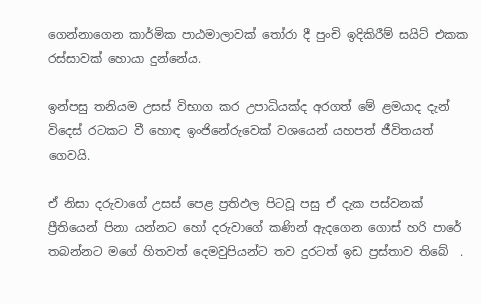ගෙන්නාගෙන කාර්මික පාඨමාලාවක් තෝරා දී පුංචි ඉදිකිරීම් සයිට් එකක රස්සාවක් හොයා දුන්නේය.

ඉන්පසු තනියම උසස් විභාග කර උපාධියක්ද අරගත් මේ ළමයාද දැන් විදෙස් රටකට වී හොඳ ඉංජිනේරුවෙක් වශයෙන් යහපත් ජීවිතයත් ගෙවයි.

ඒ නිසා දරුවාගේ උසස් පෙළ ප්‍රතිඵල පිටවූ පසු ඒ දැක පස්වනක් ප්‍රීතියෙන් පිනා යන්නට හෝ දරුවාගේ කණින් ඇදගෙන ගොස් හරි පාරේ තබන්නට මගේ හිතවත් දෙමවුපියන්ට තව දුරටත් ඉඩ ප්‍රස්තාව තිබේ  .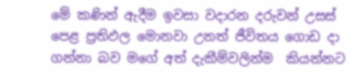මේ කණින් ඇදීම ඉවසා වදාරන දරුවන් උසස් පෙළ ප්‍රතිඵල මොනවා උනත් ජීවිතය ගොඩ දා ගන්නා බව මගේ අත් දැකීම්වලින්ම  කියන්නට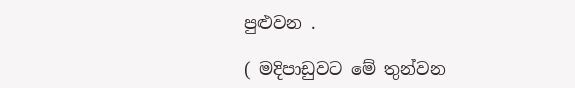පුළුවන .

( මදිපාඩුවට මේ තුන්වන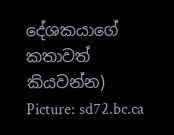දේශකයාගේ කතාවත් කියවන්න)
Picture: sd72.bc.ca